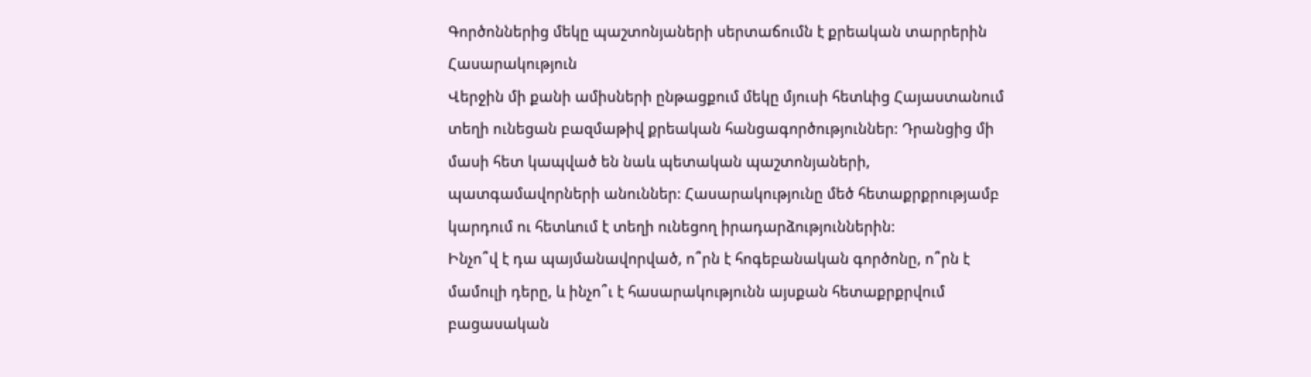Գործոններից մեկը պաշտոնյաների սերտաճումն է քրեական տարրերին
Հասարակություն
Վերջին մի քանի ամիսների ընթացքում մեկը մյուսի հետևից Հայաստանում տեղի ունեցան բազմաթիվ քրեական հանցագործություններ: Դրանցից մի մասի հետ կապված են նաև պետական պաշտոնյաների, պատգամավորների անուններ: Հասարակությունը մեծ հետաքրքրությամբ կարդում ու հետևում է տեղի ունեցող իրադարձություններին:
Ինչո՞վ է դա պայմանավորված, ո՞րն է հոգեբանական գործոնը, ո՞րն է մամուլի դերը, և ինչո՞ւ է հասարակությունն այսքան հետաքրքրվում բացասական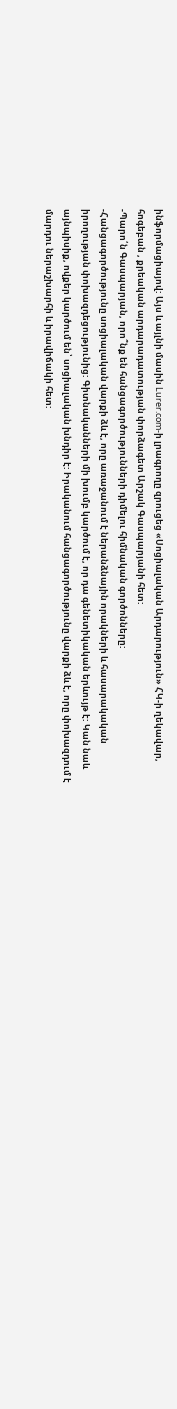ինֆորմացիայով: Այս և այլնի մասին Lurer.com-ի լրագրողը զրուցեց «Սոցիալական Արդարություն» ՀԿ-ի ղեկավար, հոգեբան , քրեական արդարադատության փորձագետ Արշակ Գասպարյանի հետ:
-Պարո՛ն Գասպարյան, որո՞նք են հանցագործությունների դիմելու հիմնական գործոնները:
-Հանցագործությունը սոցիալական վարքի ձև է, որը առաջանում է ներանձնային որակների և հասարակական իրողության փոխազդեցությունից: Գիտնականների մի խումբ կարծում է, որ դա գենետիկական երևույթ է: Կան նաև այնպիսիք, ովքեր կարծում են՝ սոցիալական խնդիր է: Իրականում հանցագործությունը վարքի ձև է, որը փոխազդում է մարդու ներաշխարհի և իրավիճակի հետ: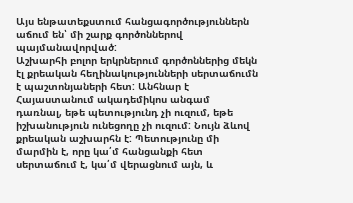Այս ենթատեքստում հանցագործություններն աճում են՝ մի շարք գործոններով պայմանավորված:
Աշխարհի բոլոր երկրներում գործոններից մեկն էլ քրեական հեղինակությունների սերտաճումն է պաշտոնյաների հետ: Անհնար է Հայաստանում ակադեմիկոս անգամ դառնալ, եթե պետությունդ չի ուզում, եթե իշխանություն ունեցողը չի ուզում: Նույն ձևով քրեական աշխարհն է: Պետությունը մի մարմին է, որը կա՛մ հանցանքի հետ սերտաճում է, կա՛մ վերացնում այն, և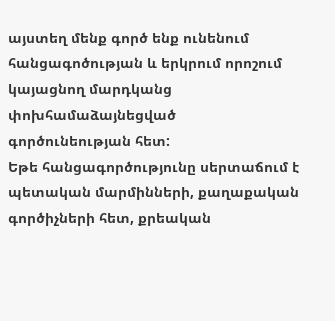այստեղ մենք գործ ենք ունենում հանցագոծության և երկրում որոշում կայացնող մարդկանց փոխհամաձայնեցված գործունեության հետ:
Եթե հանցագործությունը սերտաճում է պետական մարմինների, քաղաքական գործիչների հետ, քրեական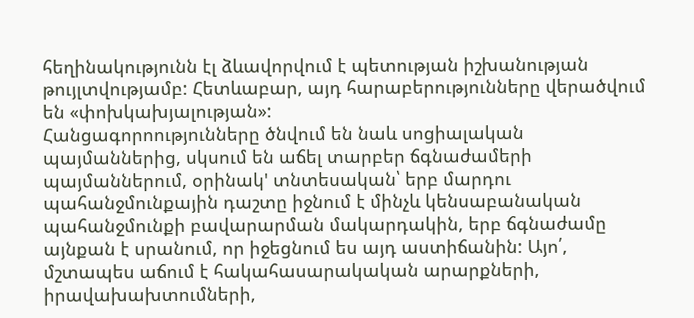հեղինակությունն էլ ձևավորվում է պետության իշխանության թույլտվությամբ: Հետևաբար, այդ հարաբերությունները վերածվում են «փոխկախյալության»:
Հանցագորոությունները ծնվում են նաև սոցիալական պայմաններից, սկսում են աճել տարբեր ճգնաժամերի պայմաններում, օրինակ' տնտեսական՝ երբ մարդու պահանջմունքային դաշտը իջնում է մինչև կենսաբանական պահանջմունքի բավարարման մակարդակին, երբ ճգնաժամը այնքան է սրանում, որ իջեցնում ես այդ աստիճանին: Այո՛, մշտապես աճում է հակահասարակական արարքների, իրավախախտումների,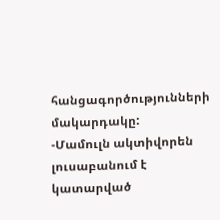հանցագործությունների մակարդակը:
-Մամուլն ակտիվորեն լուսաբանում է կատարված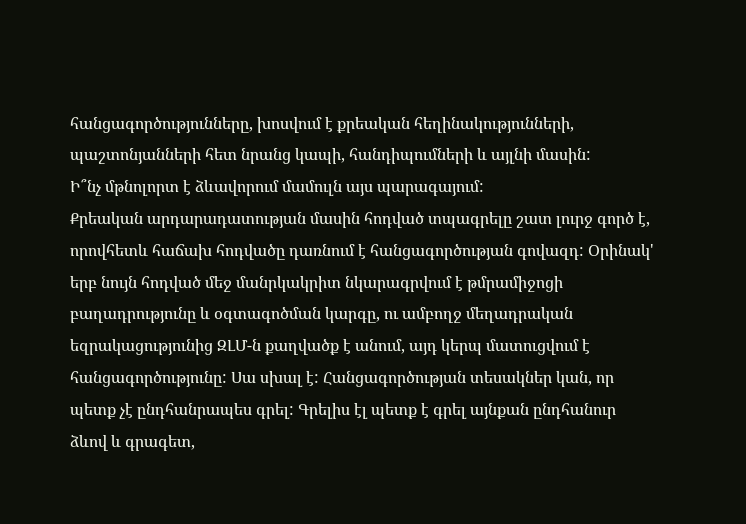հանցագործությունները, խոսվում է քրեական հեղինակությունների, պաշտոնյանների հետ նրանց կապի, հանդիպումների և այլնի մասին:
Ի՞նչ մթնոլորտ է ձևավորում մամուլն այս պարագայում:
Քրեական արդարադատության մասին հոդված տպագրելը շատ լուրջ գործ է, որովհետև հաճախ հոդվածը դառնում է հանցագործության գովազդ: Օրինակ' երբ նույն հոդված մեջ մանրկակրիտ նկարագրվում է թմրամիջոցի բաղադրությունը և օգտագոծման կարգը, ու ամբողջ մեղադրական եզրակացությունից ԶԼՄ-ն քաղվածք է անում, այդ կերպ մատուցվում է հանցագործությունը: Սա սխալ է: Հանցագործության տեսակներ կան, որ պետք չէ ընդհանրապես գրել: Գրելիս էլ պետք է գրել այնքան ընդհանուր ձևով և գրագետ,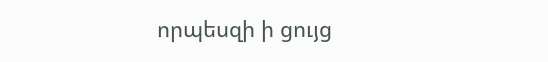որպեսզի ի ցույց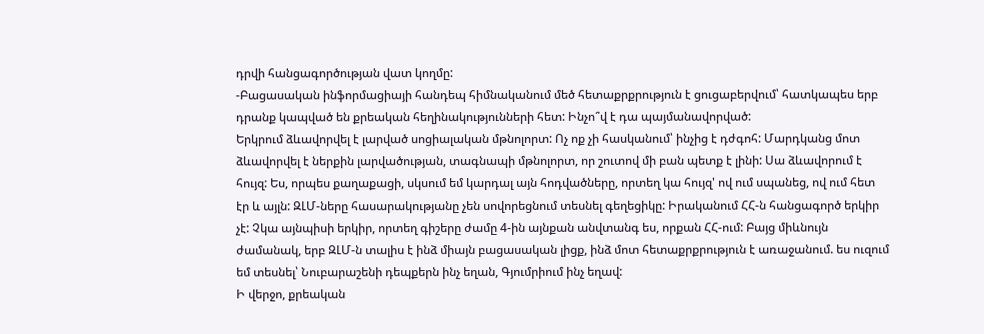դրվի հանցագործության վատ կողմը:
-Բացասական ինֆորմացիայի հանդեպ հիմնականում մեծ հետաքրքրություն է ցուցաբերվում՝ հատկապես երբ դրանք կապված են քրեական հեղինակությունների հետ: Ինչո՞վ է դա պայմանավորված:
Երկրում ձևավորվել է լարված սոցիալական մթնոլորտ: Ոչ ոք չի հասկանում՝ ինչից է դժգոհ: Մարդկանց մոտ ձևավորվել է ներքին լարվածության, տագնապի մթնոլորտ, որ շուտով մի բան պետք է լինի: Սա ձևավորում է հույզ: Ես, որպես քաղաքացի, սկսում եմ կարդալ այն հոդվածները, որտեղ կա հույզ' ով ում սպանեց, ով ում հետ էր և այլն: ԶԼՄ-ները հասարակությանը չեն սովորեցնում տեսնել գեղեցիկը: Իրականում ՀՀ-ն հանցագործ երկիր չէ: Չկա այնպիսի երկիր, որտեղ գիշերը ժամը 4-ին այնքան անվտանգ ես, որքան ՀՀ-ում: Բայց միևնույն ժամանակ, երբ ԶԼՄ-ն տալիս է ինձ միայն բացասական լիցք, ինձ մոտ հետաքրքրություն է առաջանում. ես ուզում եմ տեսնել՝ Նուբարաշենի դեպքերն ինչ եղան, Գյումրիում ինչ եղավ:
Ի վերջո, քրեական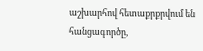աշխարհով հետաքրքրվում են հանցագործը,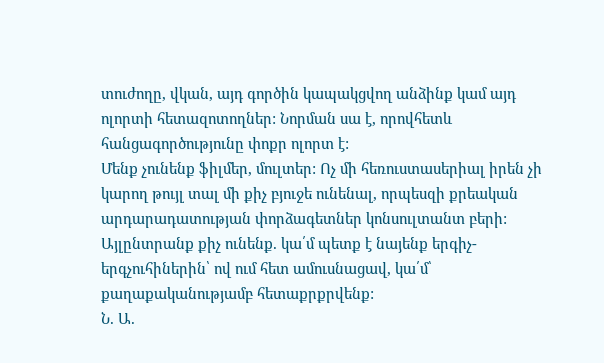տուժողը, վկան, այդ գործին կապակցվող անձինք կամ այդ ոլորտի հետազոտողներ: Նորման սա է, որովհետև հանցագործությունը փոքր ոլորտ է:
Մենք չունենք ֆիլմեր, մուլտեր: Ոչ մի հեռուստասերիալ իրեն չի կարող թույլ տալ մի քիչ բյուջե ունենալ, որպեսզի քրեական արդարադատության փորձագետներ կոնսուլտանտ բերի: Այլընտրանք քիչ ունենք. կա՛մ պետք է նայենք երգիչ-երգչուհիներին՝ ով ում հետ ամուսնացավ, կա՛մ՝ քաղաքականությամբ հետաքրքրվենք:
Ն. Ա.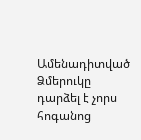Ամենադիտված
Ձմերուկը դարձել է չորս հոգանոց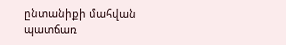ընտանիքի մահվան պատճառ